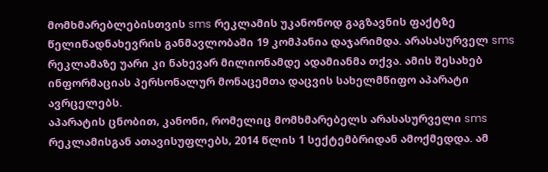მომხმარებლებისთვის sms რეკლამის უკანონოდ გაგზავნის ფაქტზე წელიწადნახევრის განმავლობაში 19 კომპანია დაჯარიმდა. არასასურველ sms რეკლამაზე უარი კი ნახევარ მილიონამდე ადამიანმა თქვა. ამის შესახებ ინფორმაციას პერსონალურ მონაცემთა დაცვის სახელმწიფო აპარატი ავრცელებს.
აპარატის ცნობით, კანონი, რომელიც მომხმარებელს არასასურველი sms რეკლამისგან ათავისუფლებს, 2014 წლის 1 სექტემბრიდან ამოქმედდა. ამ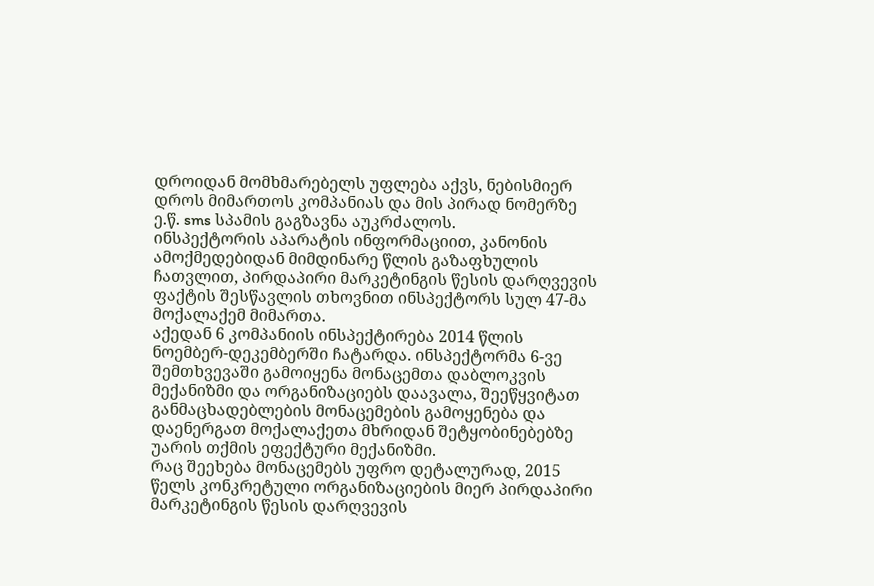დროიდან მომხმარებელს უფლება აქვს, ნებისმიერ დროს მიმართოს კომპანიას და მის პირად ნომერზე ე.წ. sms სპამის გაგზავნა აუკრძალოს.
ინსპექტორის აპარატის ინფორმაციით, კანონის ამოქმედებიდან მიმდინარე წლის გაზაფხულის ჩათვლით, პირდაპირი მარკეტინგის წესის დარღვევის ფაქტის შესწავლის თხოვნით ინსპექტორს სულ 47-მა მოქალაქემ მიმართა.
აქედან 6 კომპანიის ინსპექტირება 2014 წლის ნოემბერ-დეკემბერში ჩატარდა. ინსპექტორმა 6-ვე შემთხვევაში გამოიყენა მონაცემთა დაბლოკვის მექანიზმი და ორგანიზაციებს დაავალა, შეეწყვიტათ განმაცხადებლების მონაცემების გამოყენება და დაენერგათ მოქალაქეთა მხრიდან შეტყობინებებზე უარის თქმის ეფექტური მექანიზმი.
რაც შეეხება მონაცემებს უფრო დეტალურად, 2015 წელს კონკრეტული ორგანიზაციების მიერ პირდაპირი მარკეტინგის წესის დარღვევის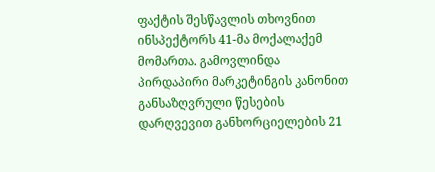ფაქტის შესწავლის თხოვნით ინსპექტორს 41-მა მოქალაქემ მომართა. გამოვლინდა პირდაპირი მარკეტინგის კანონით განსაზღვრული წესების დარღვევით განხორციელების 21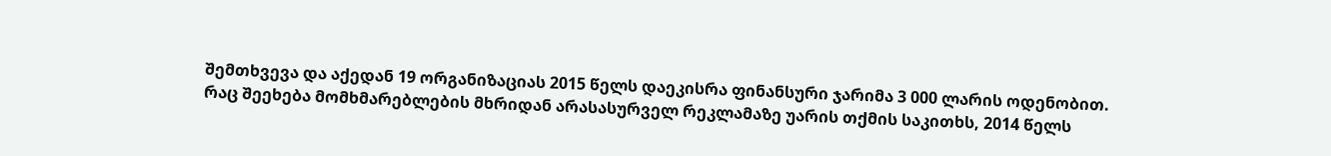შემთხვევა და აქედან 19 ორგანიზაციას 2015 წელს დაეკისრა ფინანსური ჯარიმა 3 000 ლარის ოდენობით.
რაც შეეხება მომხმარებლების მხრიდან არასასურველ რეკლამაზე უარის თქმის საკითხს, 2014 წელს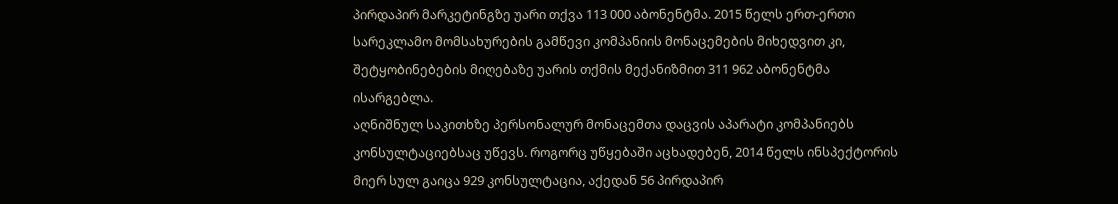პირდაპირ მარკეტინგზე უარი თქვა 113 000 აბონენტმა. 2015 წელს ერთ-ერთი სარეკლამო მომსახურების გამწევი კომპანიის მონაცემების მიხედვით კი, შეტყობინებების მიღებაზე უარის თქმის მექანიზმით 311 962 აბონენტმა ისარგებლა.
აღნიშნულ საკითხზე პერსონალურ მონაცემთა დაცვის აპარატი კომპანიებს კონსულტაციებსაც უწევს. როგორც უწყებაში აცხადებენ, 2014 წელს ინსპექტორის მიერ სულ გაიცა 929 კონსულტაცია, აქედან 56 პირდაპირ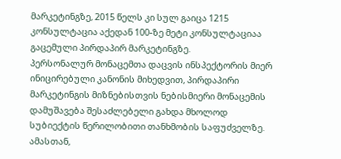მარკეტინგზე, 2015 წელს კი სულ გაიცა 1215 კონსულტაცია აქედან 100-ზე მეტი კონსულტაციაა გაცემული პირდაპირ მარკეტინგზე.
პერსონალურ მონაცემთა დაცვის ინსპექტორის მიერ ინიცირებული კანონის მიხედვით, პირდაპირი მარკეტინგის მიზნებისთვის ნებისმიერი მონაცემის დამუშავება შესაძლებელი გახდა მხოლოდ სუბიექტის წერილობითი თანხმობის საფუძველზე. ამასთან,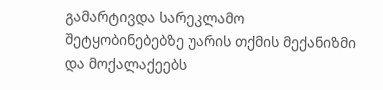გამარტივდა სარეკლამო შეტყობინებებზე უარის თქმის მექანიზმი და მოქალაქეებს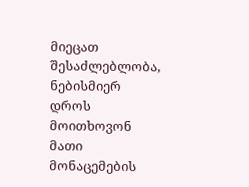მიეცათ შესაძლებლობა, ნებისმიერ დროს მოითხოვონ მათი მონაცემების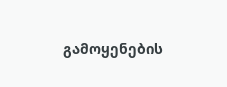გამოყენების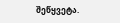შეწყვეტა.